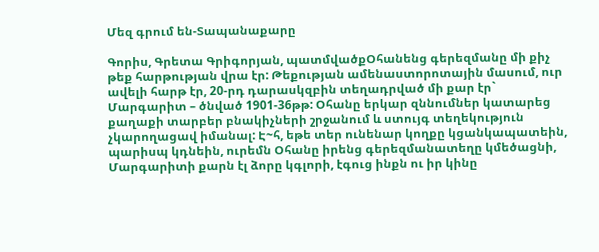Մեզ գրում են-Տապանաքարը

Գորիս, Գրետա Գրիգորյան, պատմվածքՕհանենց գերեզմանը մի քիչ թեք հարթության վրա էր: Թեքության ամենաստորոտային մասում, ուր ավելի հարթ էր, 20-րդ դարասկզբին տեղադրված մի քար էր` Մարգարիտ – ծնված 1901-36թթ: Օհանը երկար զննումներ կատարեց քաղաքի տարբեր բնակիչների շրջանում և ստույգ տեղեկություն չկարողացավ իմանալ: Է~հ, եթե տեր ունենար կողքը կցանկապատեին, պարիսպ կդնեին, ուրեմն Օհանը իրենց գերեզմանատեղը կմեծացնի, Մարգարիտի քարն էլ ձորը կգլորի, էգուց ինքն ու իր կինը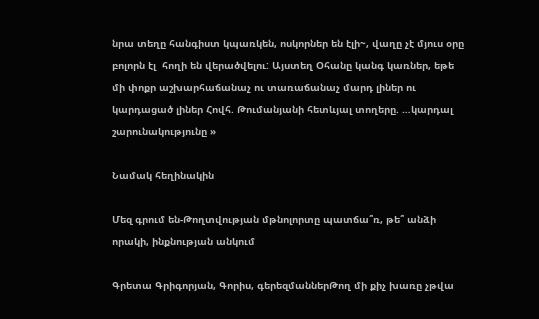նրա տեղը հանգիստ կպառկեն, ոսկորներ են էլի~, վաղը չէ մյուս օրը բոլորն էլ  հողի են վերածվելու: Այստեղ Օհանը կանգ կառներ, եթե մի փոքր աշխարհաճանաչ ու տառաճանաչ մարդ լիներ ու կարդացած լիներ Հովհ. Թումանյանի հետևյալ տողերը. …կարդալ շարունակությունը »

Նամակ հեղինակին

Մեզ գրում են-Թողտվության մթնոլորտը պատճա՞ռ, թե՞ անձի որակի, ինքնության անկում

Գրետա Գրիգորյան, Գորիս, գերեզմաններԹող մի քիչ խառը չթվա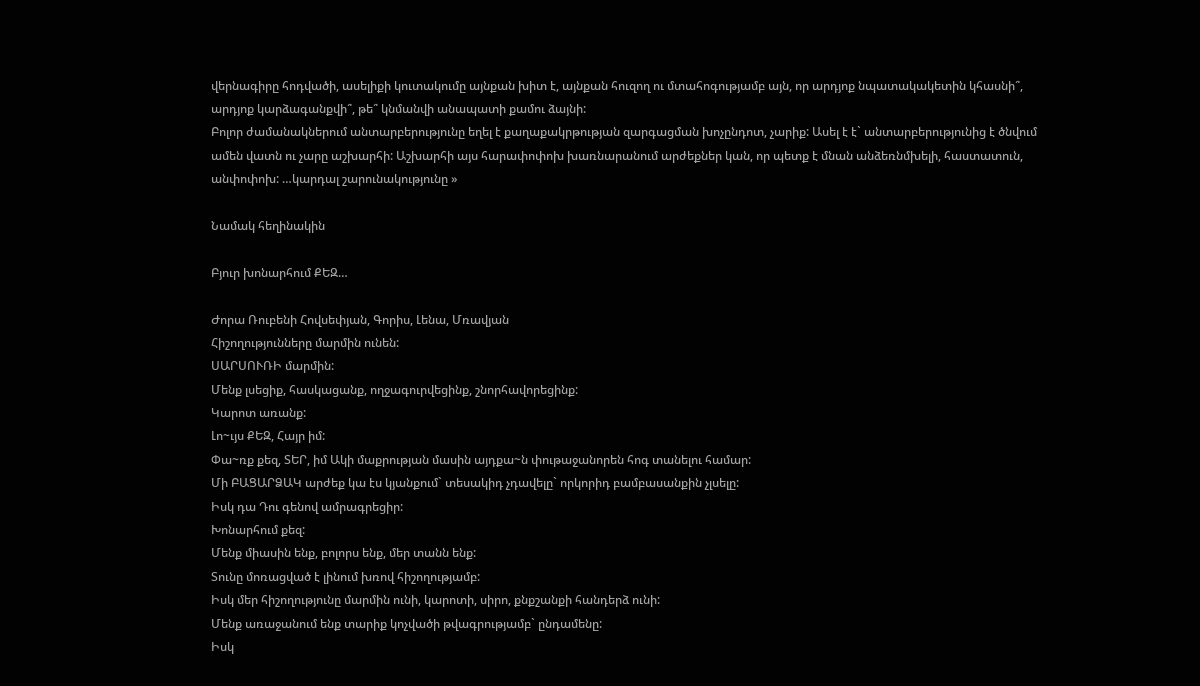վերնագիրը հոդվածի, ասելիքի կուտակումը այնքան խիտ է, այնքան հուզող ու մտահոգությամբ այն, որ արդյոք նպատակակետին կհասնի՞, արդյոք կարձագանքվի՞, թե՞ կնմանվի անապատի քամու ձայնի:
Բոլոր ժամանակներում անտարբերությունը եղել է քաղաքակրթության զարգացման խոչընդոտ, չարիք: Ասել է է` անտարբերությունից է ծնվում ամեն վատն ու չարը աշխարհի: Աշխարհի այս հարափոփոխ խառնարանում արժեքներ կան, որ պետք է մնան անձեռնմխելի, հաստատուն, անփոփոխ: …կարդալ շարունակությունը »

Նամակ հեղինակին

Բյուր խոնարհում ՔԵԶ…

Ժորա Ռուբենի Հովսեփյան, Գորիս, Լենա, Մռավյան
Հիշողությունները մարմին ունեն:
ՍԱՐՍՈՒՌԻ մարմին:
Մենք լսեցիք, հասկացանք, ողջագուրվեցինք, շնորհավորեցինք:
Կարոտ առանք:
Լո~ւյս ՔԵԶ, Հայր իմ:
Փա~ռք քեզ, ՏԵՐ, իմ Ակի մաքրության մասին այդքա~ն փութաջանորեն հոգ տանելու համար:
Մի ԲԱՑԱՐՁԱԿ արժեք կա էս կյանքում` տեսակիդ չդավելը` որկորիդ բամբասանքին չլսելը:
Իսկ դա Դու գենով ամրագրեցիր:
Խոնարհում քեզ:
Մենք միասին ենք, բոլորս ենք, մեր տանն ենք:
Տունը մոռացված է լինում խռով հիշողությամբ:
Իսկ մեր հիշողությունը մարմին ունի, կարոտի, սիրո, քնքշանքի հանդերձ ունի:
Մենք առաջանում ենք տարիք կոչվածի թվագրությամբ` ընդամենը:
Իսկ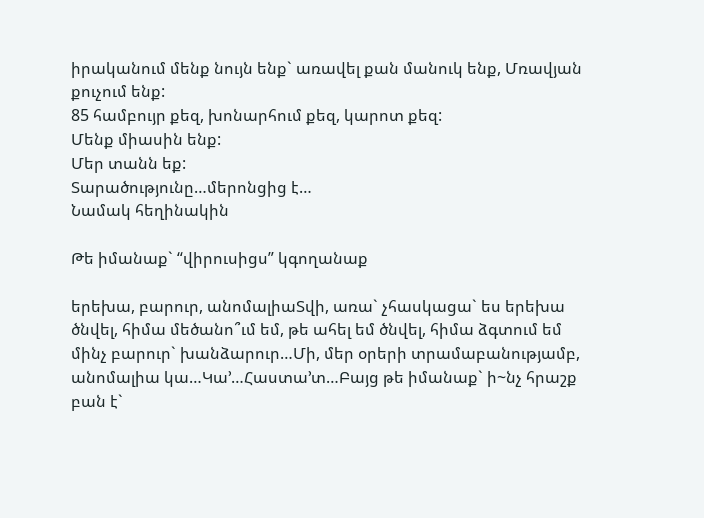իրականում մենք նույն ենք` առավել քան մանուկ ենք, Մռավյան քուչում ենք:
85 համբույր քեզ, խոնարհում քեզ, կարոտ քեզ:
Մենք միասին ենք:
Մեր տանն եք:
Տարածությունը…մերոնցից է…
Նամակ հեղինակին

Թե իմանաք` “վիրուսիցս” կգողանաք

երեխա, բարուր, անոմալիաՏվի, առա` չհասկացա` ես երեխա ծնվել, հիմա մեծանո՞ւմ եմ, թե ահել եմ ծնվել, հիմա ձգտում եմ մինչ բարուր` խանձարուր…Մի, մեր օրերի տրամաբանությամբ, անոմալիա կա…Կա’…Հաստա’տ…Բայց թե իմանաք` ի~նչ հրաշք բան է`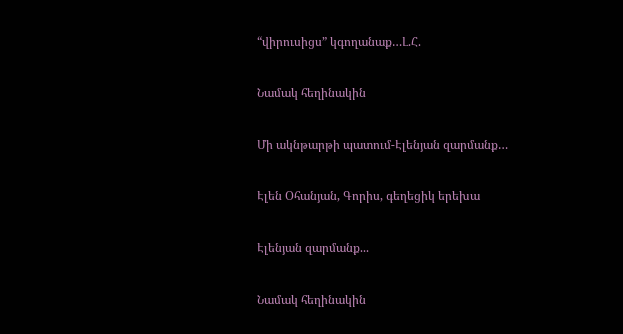“վիրուսիցս” կգողանաք…Լ.Հ.

Նամակ հեղինակին

Մի ակնթարթի պատում-Էլենյան զարմանք…

Էլեն Օհանյան, Գորիս, գեղեցիկ երեխա

Էլենյան զարմանք...

Նամակ հեղինակին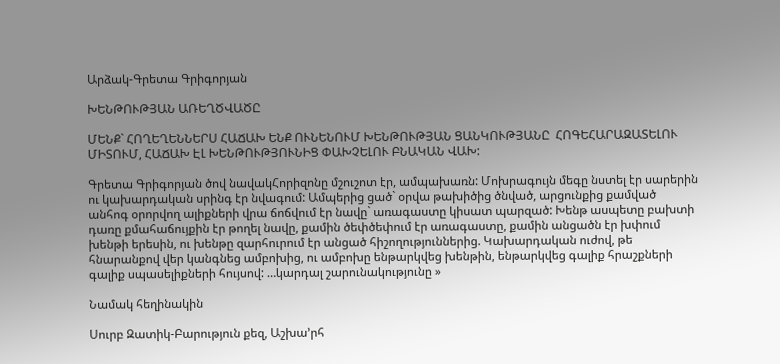Արձակ-Գրետա Գրիգորյան

ԽԵՆԹՈՒԹՅԱՆ ԱՌԵՂԾՎԱԾԸ

ՄԵՆՔ` ՀՈՂԵՂԵՆՆԵՐՍ ՀԱՃԱԽ ԵՆՔ ՈՒՆԵՆՈՒՄ ԽԵՆԹՈՒԹՅԱՆ ՑԱՆԿՈՒԹՅԱՆԸ  ՀՈԳԵՀԱՐԱԶԱՏԵԼՈՒ ՄԻՏՈՒՄ, ՀԱՃԱԽ ԷԼ ԽԵՆԹՈՒԹՅՈՒՆԻՑ ՓԱԽՉԵԼՈՒ ԲՆԱԿԱՆ ՎԱԽ:

Գրետա Գրիգորյան ծով նավակՀորիզոնը մշուշոտ էր, ամպախառն: Մոխրագույն մեգը նստել էր սարերին ու կախարդական սրինգ էր նվագում: Ամպերից ցած` օրվա թախիծից ծնված, արցունքից քամված անհոգ օրորվող ալիքների վրա ճոճվում էր նավը` առագաստը կիսատ պարզած: Խենթ ասպետը բախտի դառը քմահաճույքին էր թողել նավը, քամին ծեփծեփում էր առագաստը, քամին անցածն էր խփում խենթի երեսին, ու խենթը զարհուրում էր անցած հիշողություններից. Կախարդական ուժով, թե  հնարանքով վեր կանգնեց ամբոխից, ու ամբոխը ենթարկվեց խենթին, ենթարկվեց գալիք հրաշքների գալիք սպասելիքների հույսով: …կարդալ շարունակությունը »

Նամակ հեղինակին

Սուրբ Զատիկ-Բարություն քեզ, Աշխա’րհ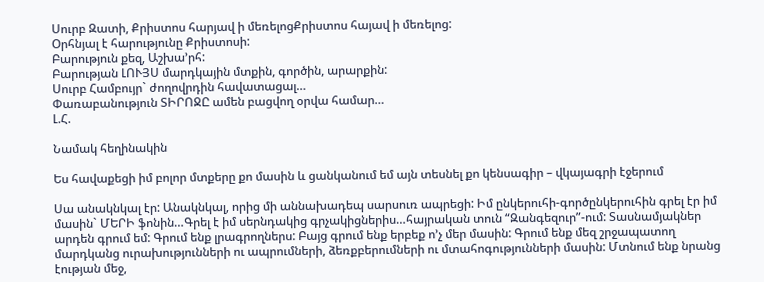Սուրբ Զատի, Քրիստոս հարյավ ի մեռելոցՔրիստոս հայավ ի մեռելոց:
Օրհնյալ է հարությունը Քրիստոսի:
Բարություն քեզ, Աշխա’րհ:
Բարության ԼՈՒՅՍ մարդկային մտքին, գործին, արարքին:
Սուրբ Համբույր` ժողովրդին հավատացալ…
Փառաբանություն ՏԻՐՈՋԸ ամեն բացվող օրվա համար…
Լ.Հ.

Նամակ հեղինակին

Ես հավաքեցի իմ բոլոր մտքերը քո մասին և ցանկանում եմ այն տեսնել քո կենսագիր – վկայագրի էջերում

Սա անակնկալ էր: Անակնկալ, որից մի աննախադեպ սարսուռ ապրեցի: Իմ ընկերուհի-գործընկերուհին գրել էր իմ մասին` ՄԵՐԻ ֆոնին…Գրել է իմ սերնդակից գրչակիցներիս…հայրական տուն “Զանգեզուր”-ում: Տասնամյակներ արդեն գրում եմ: Գրում ենք լրագրողներս: Բայց գրում ենք երբեք ո’չ մեր մասին: Գրում ենք մեզ շրջապատող մարդկանց ուրախությունների ու ապրումների, ձեռքբերումների ու մտահոգությունների մասին: Մտնում ենք նրանց էության մեջ,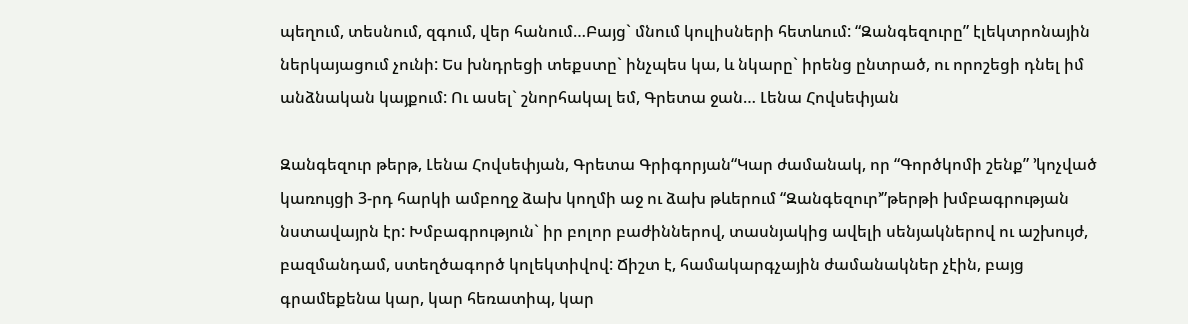պեղում, տեսնում, զգում, վեր հանում…Բայց` մնում կուլիսների հետևում: “Զանգեզուրը” էլեկտրոնային ներկայացում չունի: Ես խնդրեցի տեքստը` ինչպես կա, և նկարը` իրենց ընտրած, ու որոշեցի դնել իմ  անձնական կայքում: Ու ասել` շնորհակալ եմ, Գրետա ջան… Լենա Հովսեփյան

Զանգեզուր թերթ, Լենա Հովսեփյան, Գրետա Գրիգորյան“Կար ժամանակ, որ “Գործկոմի շենք” ՚կոչված կառույցի 3-րդ հարկի ամբողջ ձախ կողմի աջ ու ձախ թևերում “Զանգեզուր՚”թերթի խմբագրության նստավայրն էր: Խմբագրություն` իր բոլոր բաժիններով, տասնյակից ավելի սենյակներով ու աշխույժ, բազմանդամ, ստեղծագործ կոլեկտիվով: Ճիշտ է, համակարգչային ժամանակներ չէին, բայց գրամեքենա կար, կար հեռատիպ, կար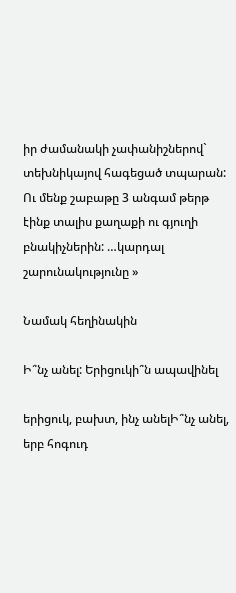իր ժամանակի չափանիշներով` տեխնիկայով հագեցած տպարան: Ու մենք շաբաթը 3 անգամ թերթ էինք տալիս քաղաքի ու գյուղի բնակիչներին: …կարդալ շարունակությունը »

Նամակ հեղինակին

Ի՞նչ անել: Երիցուկի՞ն ապավինել

երիցուկ, բախտ, ինչ անելԻ՞նչ անել, երբ հոգուդ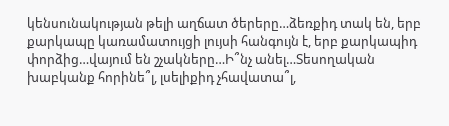կենսունակության թելի աղճատ ծերերը…ձեռքիդ տակ են, երբ քարկապը կառամատույցի լույսի հանգույն է, երբ քարկապիդ փորձից…վայում են շչակները…Ի՞նչ անել…Տեսողական խաբկանք հորինե՞լ, լսելիքիդ չհավատա՞լ,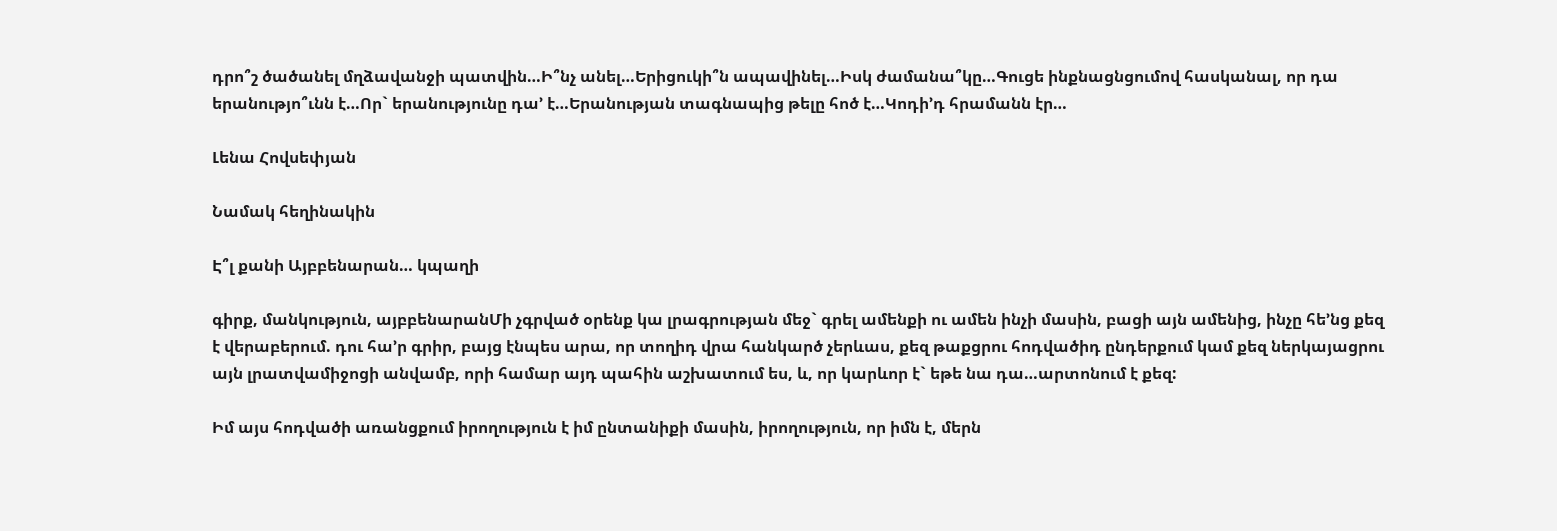դրո՞շ ծածանել մղձավանջի պատվին…Ի՞նչ անել…Երիցուկի՞ն ապավինել…Իսկ ժամանա՞կը…Գուցե ինքնացնցումով հասկանալ, որ դա երանությո՞ւնն է…Որ` երանությունը դա’ է…Երանության տագնապից թելը հոծ է…Կոդի’դ հրամանն էր…

Լենա Հովսեփյան

Նամակ հեղինակին

Է՞լ քանի Այբբենարան… կպաղի

գիրք, մանկություն, այբբենարանՄի չգրված օրենք կա լրագրության մեջ` գրել ամենքի ու ամեն ինչի մասին, բացի այն ամենից, ինչը հե’նց քեզ է վերաբերում. դու հա’ր գրիր, բայց էնպես արա, որ տողիդ վրա հանկարծ չերևաս, քեզ թաքցրու հոդվածիդ ընդերքում կամ քեզ ներկայացրու այն լրատվամիջոցի անվամբ, որի համար այդ պահին աշխատում ես, և, որ կարևոր է` եթե նա դա…արտոնում է քեզ:

Իմ այս հոդվածի առանցքում իրողություն է իմ ընտանիքի մասին, իրողություն, որ իմն է, մերն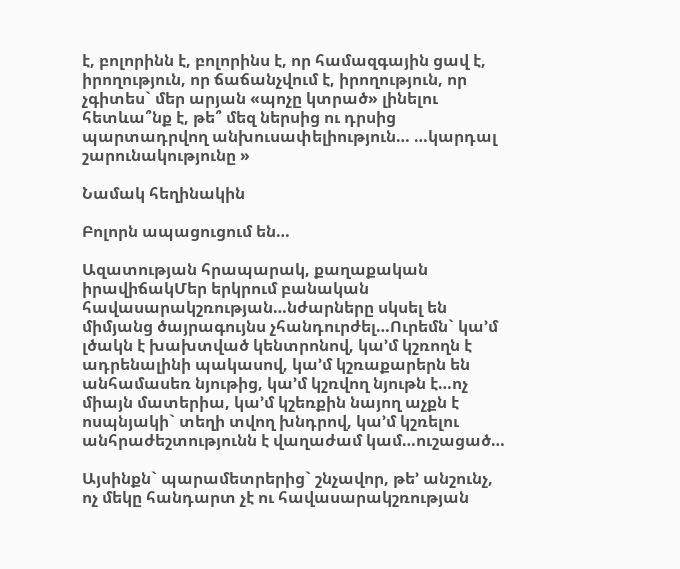է, բոլորինն է, բոլորինս է, որ համազգային ցավ է, իրողություն, որ ճաճանչվում է, իրողություն, որ չգիտես` մեր արյան «պոչը կտրած» լինելու հետևա՞նք է, թե՞ մեզ ներսից ու դրսից պարտադրվող անխուսափելիություն… …կարդալ շարունակությունը »

Նամակ հեղինակին

Բոլորն ապացուցում են…

Ազատության հրապարակ, քաղաքական իրավիճակՄեր երկրում բանական հավասարակշռության…նժարները սկսել են միմյանց ծայրագույնս չհանդուրժել…Ուրեմն` կա’մ լծակն է խախտված կենտրոնով, կա’մ կշռողն է ադրենալինի պակասով, կա’մ կշռաքարերն են անհամասեռ նյութից, կա’մ կշռվող նյութն է…ոչ միայն մատերիա, կա’մ կշեռքին նայող աչքն է ոսպնյակի` տեղի տվող խնդրով, կա’մ կշռելու անհրաժեշտությունն է վաղաժամ կամ…ուշացած…

Այսինքն` պարամետրերից` շնչավոր, թե’ անշունչ, ոչ մեկը հանդարտ չէ ու հավասարակշռության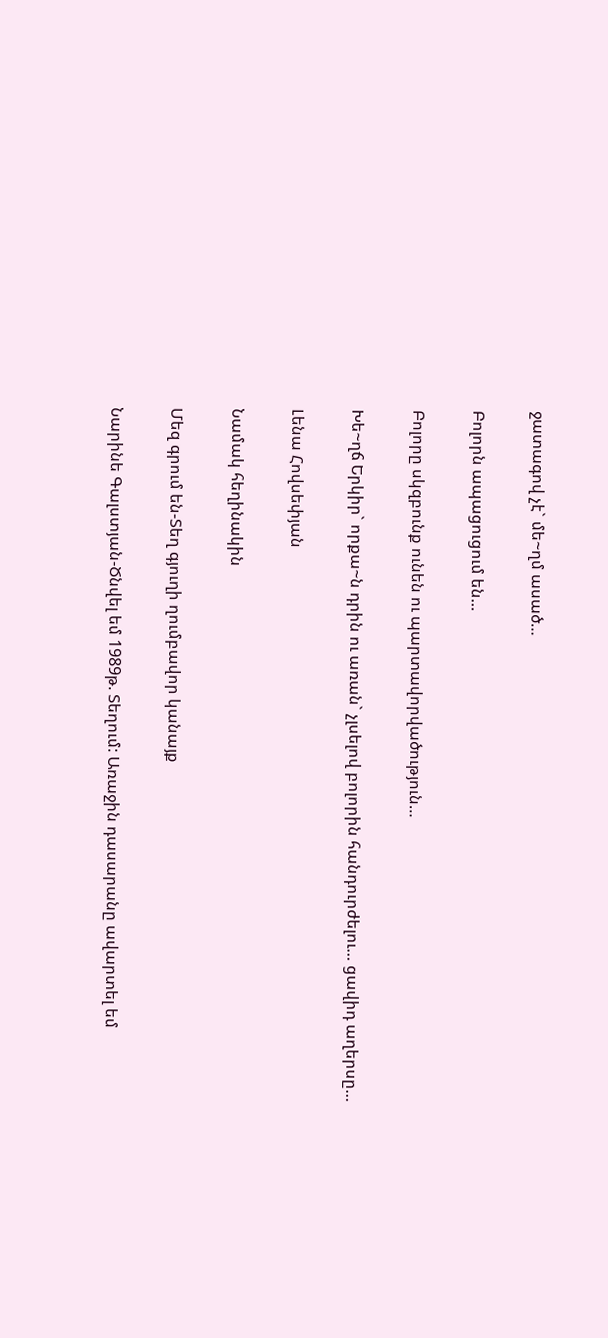ջատագով չէ` մե~ղմ ասած…

Բոլորն ապացուցում են…

Բոլորը սկզբունք ունեն ու պարտավորվածություն…

Խե~ղճ Երկիր` որքա~ն դրին ու առան` չլսելով բոլորին հանդուրժելու… ցավիդ աղերսը…

Լենա Հովսեփյան

Նամակ հեղինակին

Մեզ գրում են-Տեղ գյուղի ղումբավոր կանայք

Նարինե Գալստյան-Ծնվել եմ 1989թ. Տեղում: Առաջին դասարանը ավարտել եմ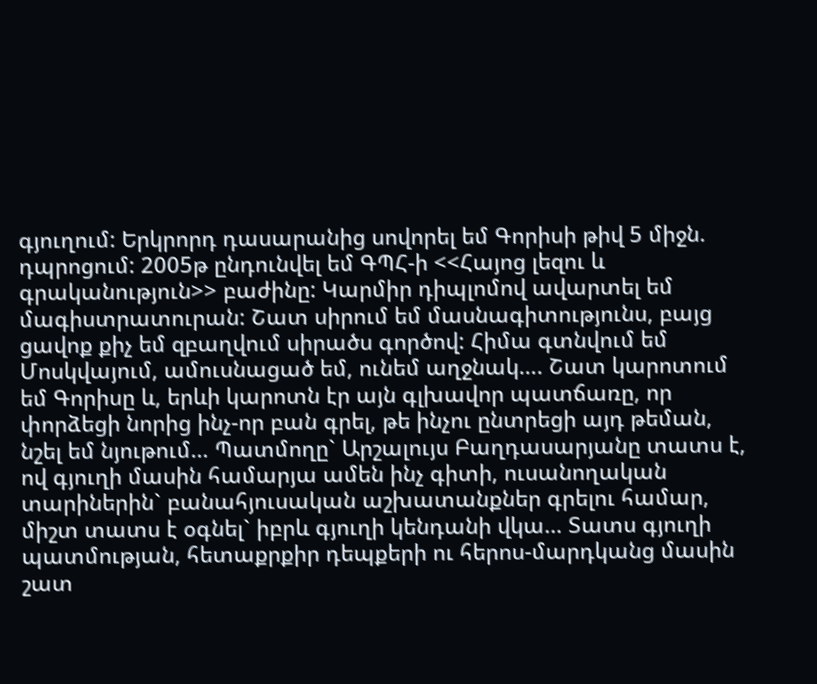գյուղում: Երկրորդ դասարանից սովորել եմ Գորիսի թիվ 5 միջն. դպրոցում: 2005թ ընդունվել եմ ԳՊՀ-ի <<Հայոց լեզու և գրականություն>> բաժինը: Կարմիր դիպլոմով ավարտել եմ մագիստրատուրան: Շատ սիրում եմ մասնագիտությունս, բայց ցավոք քիչ եմ զբաղվում սիրածս գործով: Հիմա գտնվում եմ Մոսկվայում, ամուսնացած եմ, ունեմ աղջնակ…. Շատ կարոտում եմ Գորիսը և, երևի կարոտն էր այն գլխավոր պատճառը, որ փորձեցի նորից ինչ-որ բան գրել, թե ինչու ընտրեցի այդ թեման, նշել եմ նյութում… Պատմողը` Արշալույս Բաղդասարյանը տատս է, ով գյուղի մասին համարյա ամեն ինչ գիտի, ուսանողական տարիներին` բանահյուսական աշխատանքներ գրելու համար, միշտ տատս է օգնել` իբրև գյուղի կենդանի վկա… Տատս գյուղի պատմության, հետաքրքիր դեպքերի ու հերոս-մարդկանց մասին շատ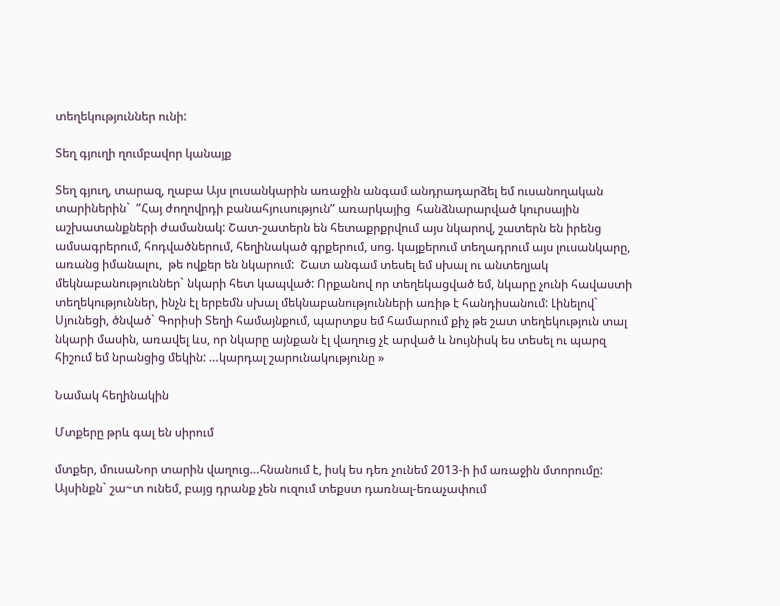տեղեկություններ ունի:

Տեղ գյուղի ղումբավոր կանայք

Տեղ գյուղ, տարազ, ղաբա Այս լուսանկարին առաջին անգամ անդրադարձել եմ ուսանողական տարիներին`  ”Հայ ժողովրդի բանահյուսություն” առարկայից  հանձնարարված կուրսային աշխատանքների ժամանակ: Շատ-շատերն են հետաքրքրվում այս նկարով, շատերն են իրենց ամսագրերում, հոդվածներում, հեղինակած գրքերում, սոց. կայքերում տեղադրում այս լուսանկարը, առանց իմանալու,  թե ովքեր են նկարում:  Շատ անգամ տեսել եմ սխալ ու անտեղյակ մեկնաբանություններ` նկարի հետ կապված: Որքանով որ տեղեկացված եմ, նկարը չունի հավաստի տեղեկություններ, ինչն էլ երբեմն սխալ մեկնաբանությունների առիթ է հանդիսանում: Լինելով` Սյունեցի, ծնված` Գորիսի Տեղի համայնքում, պարտքս եմ համարում քիչ թե շատ տեղեկություն տալ նկարի մասին, առավել ևս, որ նկարը այնքան էլ վաղուց չէ արված և նույնիսկ ես տեսել ու պարզ հիշում եմ նրանցից մեկին: …կարդալ շարունակությունը »

Նամակ հեղինակին

Մտքերը թրև գալ են սիրում

մտքեր, մուսաՆոր տարին վաղուց…հնանում է, իսկ ես դեռ չունեմ 2013-ի իմ առաջին մտորումը: Այսինքն` շա~տ ունեմ, բայց դրանք չեն ուզում տեքստ դառնալ-եռաչափում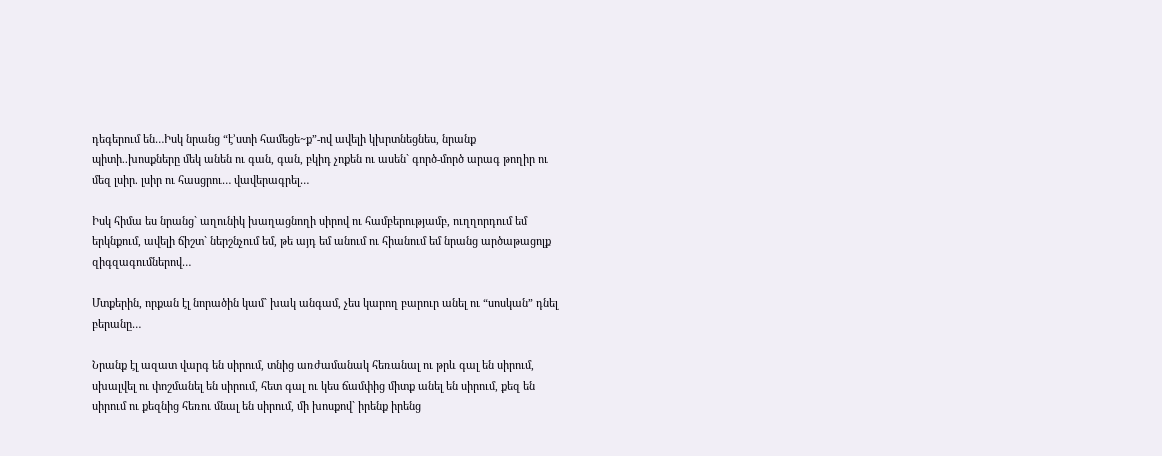դեգերում են…Իսկ նրանց “է’ստի համեցե~ք”-ով ավելի կխրտնեցնես, նրանք պիտի..խոսքները մեկ անեն ու գան, գան, բկիդ չոքեն ու ասեն` գործ-մործ արագ թողիր ու մեզ լսիր. լսիր ու հասցրու… վավերագրել…

Իսկ հիմա ես նրանց` աղունիկ խաղացնողի սիրով ու համբերությամբ, ուղղորդում եմ երկնքում, ավելի ճիշտ` ներշնչում եմ, թե այդ եմ անում ու հիանում եմ նրանց արծաթացոլք զիգզագումներով…

Մտքերին, որքան էլ նորածին կամ` խակ անգամ, չես կարող բարուր անել ու “սոսկան” դնել բերանը…

Նրանք էլ ազատ վարգ են սիրում, տնից առժամանակ հեռանալ ու թրև գալ են սիրում, սխալվել ու փոշմանել են սիրում, հետ գալ ու կես ճամփից միտք անել են սիրում, քեզ են սիրում ու քեզնից հեռու մնալ են սիրում, մի խոսքով` իրենք իրենց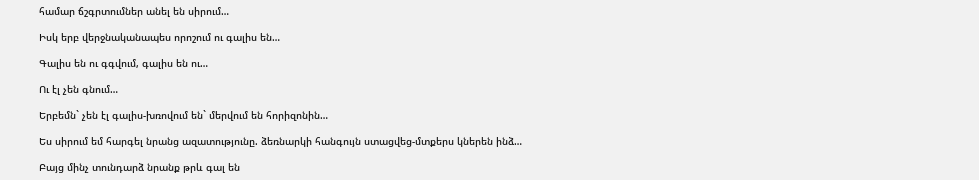համար ճշգրտումներ անել են սիրում…

Իսկ երբ վերջնականապես որոշում ու գալիս են…

Գալիս են ու գգվում, գալիս են ու…

Ու էլ չեն գնում…

Երբեմն` չեն էլ գալիս-խռովում են` մերվում են հորիզոնին…

Ես սիրում եմ հարգել նրանց ազատությունը. ձեռնարկի հանգույն ստացվեց-մտքերս կներեն ինձ…

Բայց մինչ տունդարձ նրանք թրև գալ են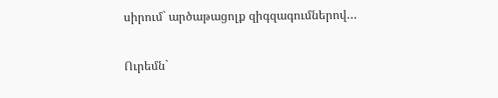սիրում` արծաթացոլք զիգզագումներով…

Ուրեմն`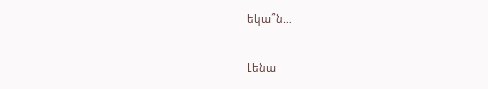եկա՞ն…

Լենա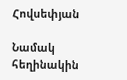Հովսեփյան

Նամակ հեղինակին